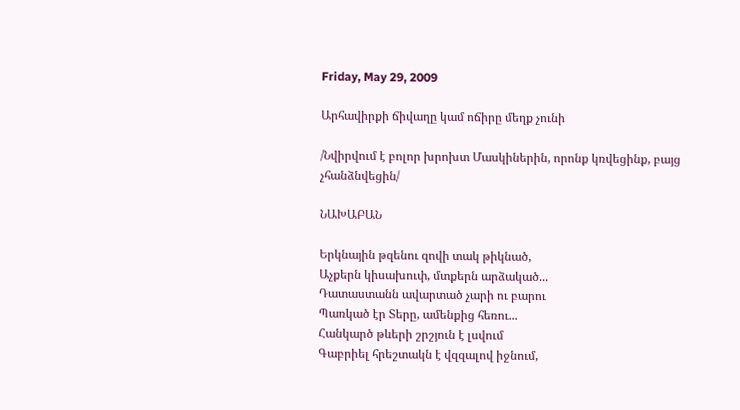Friday, May 29, 2009

Արհավիրքի ճիվաղը կամ ոճիրը մեղք չունի

/Նվիրվում է բոլոր խրոխտ Մասկիներին, որոնք կռվեցինք, բայց չհանձնվեցին/

ՆԱԽԱԲԱՆ

Երկնային թզենու զովի տակ թիկնած,
Աչքերն կիսախուփ, մտքերն արձակած...
Դատաստանն ավարտած չարի ու բարու
Պառկած էր Տերը, ամենքից հեռու...
Հանկարծ թևերի շրշյուն է լսվում
Գաբրիել հրեշտակն է վզզալով իջնում,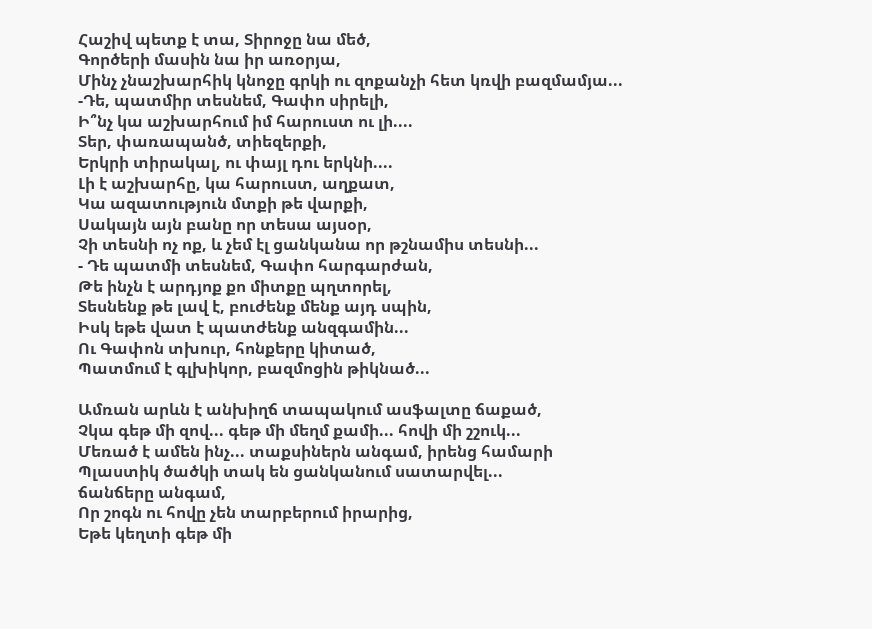Հաշիվ պետք է տա, Տիրոջը նա մեծ,
Գործերի մասին նա իր առօրյա,
Մինչ չնաշխարհիկ կնոջը գրկի ու զոքանչի հետ կռվի բազմամյա...
-Դե, պատմիր տեսնեմ, Գափո սիրելի,
Ի՞նչ կա աշխարհում իմ հարուստ ու լի....
Տեր, փառապանծ, տիեզերքի,
Երկրի տիրակալ, ու փայլ դու երկնի....
Լի է աշխարհը, կա հարուստ, աղքատ,
Կա ազատություն մտքի թե վարքի,
Սակայն այն բանը որ տեսա այսօր,
Չի տեսնի ոչ ոք, և չեմ էլ ցանկանա որ թշնամիս տեսնի...
- Դե պատմի տեսնեմ, Գափո հարգարժան,
Թե ինչն է արդյոք քո միտքը պղտորել,
Տեսնենք թե լավ է, բուժենք մենք այդ սպին,
Իսկ եթե վատ է պատժենք անզգամին...
Ու Գափոն տխուր, հոնքերը կիտած,
Պատմում է գլխիկոր, բազմոցին թիկնած...

Ամռան արևն է անխիղճ տապակում ասֆալտը ճաքած,
Չկա գեթ մի զով... գեթ մի մեղմ քամի... հովի մի շշուկ...
Մեռած է ամեն ինչ... տաքսիներն անգամ, իրենց համարի
Պլաստիկ ծածկի տակ են ցանկանում սատարվել...
ճանճերը անգամ,
Որ շոգն ու հովը չեն տարբերում իրարից,
Եթե կեղտի գեթ մի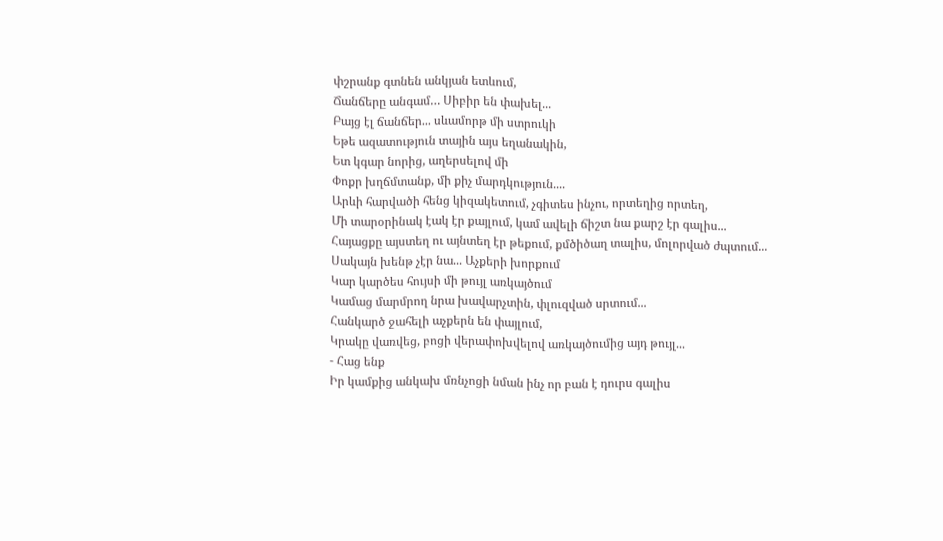փշրանք գտնեն անկյան ետևում,
Ճանճերը անգամ… Սիբիր են փախել...
Բայց էլ ճանճեր... սևամորթ մի ստրուկի
Եթե ազատություն տային այս եղանակին,
Ետ կգար նորից, աղերսելով մի
Փոքր խղճմտանք, մի քիչ մարդկություն....
Արևի հարվածի հենց կիզակետում, չգիտես ինչու, որտեղից որտեղ,
Մի տարօրինակ էակ էր քայլում, կամ ավելի ճիշտ նա քարշ էր գալիս...
Հայացքը այստեղ ու այնտեղ էր թեքում, քմծիծաղ տալիս, մոլորված ժպտում...
Սակայն խենթ չէր նա... Աչքերի խորքում
Կար կարծես հույսի մի թույլ առկայծում
Կամաց մարմրող նրա խավարչտին, փլուզված սրտում...
Հանկարծ ջահելի աչքերն են փայլում,
Կրակը վառվեց, բոցի վերափոխվելով առկայծումից այդ թույլ...
- Հաց ենք
Իր կամքից անկախ մռնչոցի նման ինչ որ բան է դուրս գալիս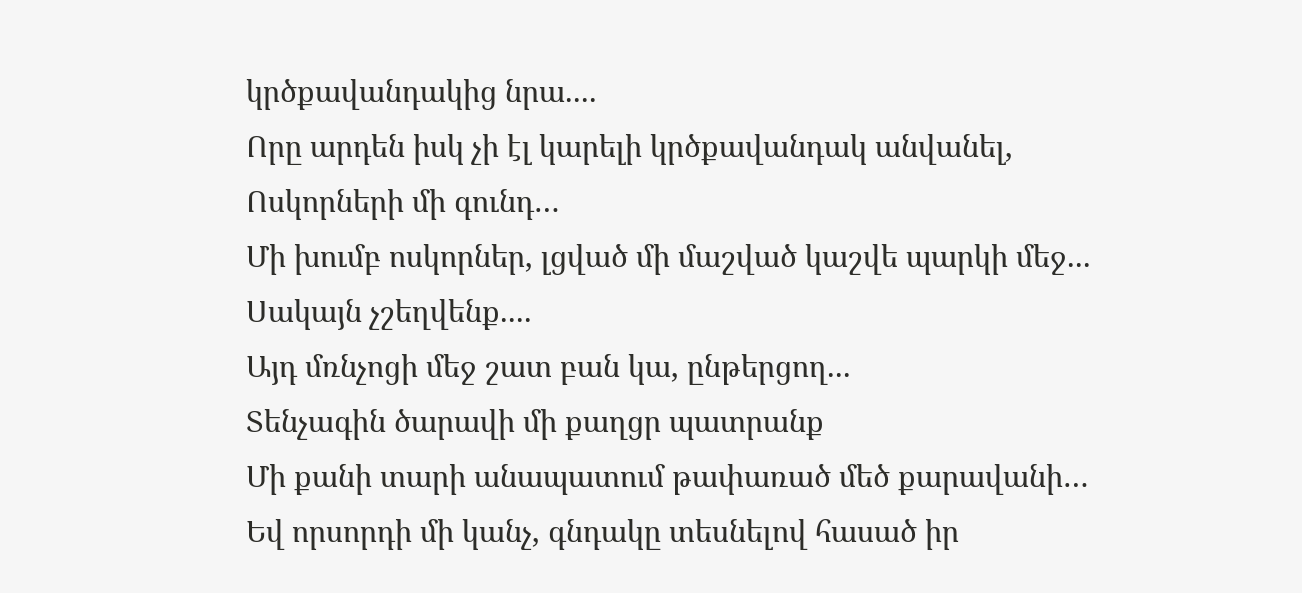կրծքավանդակից նրա....
Որը արդեն իսկ չի էլ կարելի կրծքավանդակ անվանել,
Ոսկորների մի գունդ…
Մի խումբ ոսկորներ, լցված մի մաշված կաշվե պարկի մեջ...
Սակայն չշեղվենք....
Այդ մռնչոցի մեջ շատ բան կա, ընթերցող...
Տենչագին ծարավի մի քաղցր պատրանք
Մի քանի տարի անապատում թափառած մեծ քարավանի…
Եվ որսորդի մի կանչ, գնդակը տեսնելով հասած իր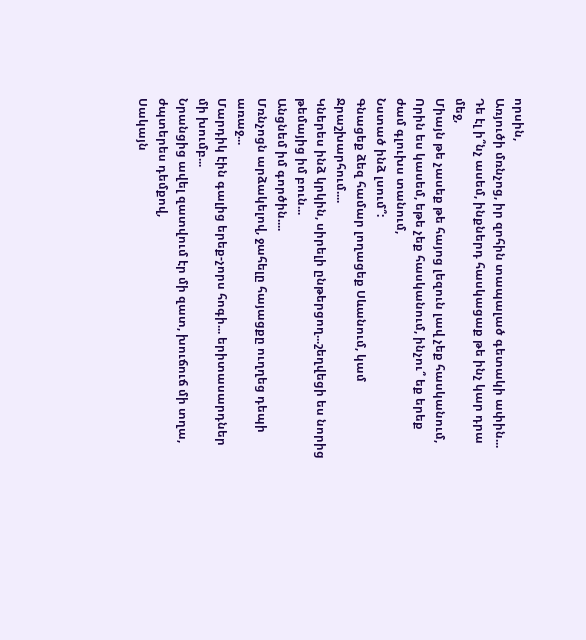որսին,
Առյուծի մռնչոց, իր զոհին տապալած գետակի ափին...
Դե էլ ի՞նչ ասեմ, ինքներդ հասկացաք թե ինչ կար դրա մեջ,
Միայն թե չասեք թե հայոց լեզուն լավ չեք հասկանում,
Որին ես կասեմ, եթե չեք հասկանում, ինչու՞ եք երեք ժամ գլուխս տանում,
Նստած ինձ լսում՞:
Գնացեք ձեզ համար լողացեք Սևանում, կամ Ջրաշխարհում....
Կներես ինձ կրկին, սիրելի ընթերցող...շեղվեցի ես նորից թեմայից իմ բուն...
Անցնեմ իմ գործին....
Մռնչոցն արձակելով, ջահելը հայացքը ուղղեց դեպի առաջ...
Մարդիկ էին գալից երեք-չորս հոգի... երիտասարդներ մի խումբ...
Նրանցից ավել զատվում էր մի զատ, խուճուճ մի տղա, ժպտերես դեմքով,
Սակայն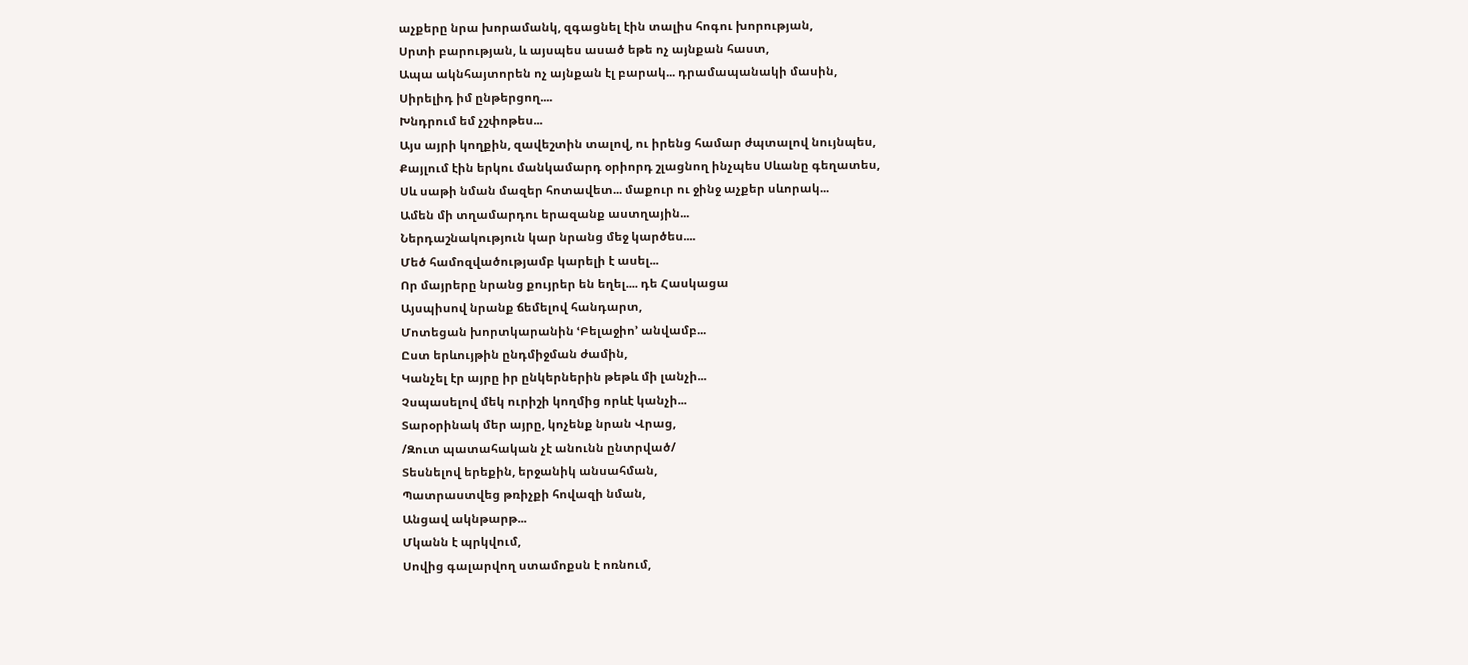աչքերը նրա խորամանկ, զգացնել էին տալիս հոգու խորության,
Սրտի բարության, և այսպես ասած եթե ոչ այնքան հաստ,
Ապա ակնհայտորեն ոչ այնքան էլ բարակ... դրամապանակի մասին,
Սիրելիդ իմ ընթերցող....
Խնդրում եմ չշփոթես...
Այս այրի կողքին, զավեշտին տալով, ու իրենց համար ժպտալով նույնպես,
Քայլում էին երկու մանկամարդ օրիորդ շլացնող ինչպես Սևանը գեղատես,
Սև սաթի նման մազեր հոտավետ... մաքուր ու ջինջ աչքեր սևորակ...
Ամեն մի տղամարդու երազանք աստղային...
Ներդաշնակություն կար նրանց մեջ կարծես....
Մեծ համոզվածությամբ կարելի է ասել...
Որ մայրերը նրանց քույրեր են եղել.... դե Հասկացա
Այսպիսով նրանք ճեմելով հանդարտ,
Մոտեցան խորտկարանին ՙԲելաջիո՚ անվամբ...
Ըստ երևույթին ընդմիջման ժամին,
Կանչել էր այրը իր ընկերներին թեթև մի լանչի...
Չսպասելով մեկ ուրիշի կողմից որևէ կանչի...
Տարօրինակ մեր այրը, կոչենք նրան Վրաց,
/Զուտ պատահական չէ անունն ընտրված/
Տեսնելով երեքին, երջանիկ անսահման,
Պատրաստվեց թռիչքի հովազի նման,
Անցավ ակնթարթ...
Մկանն է պրկվում,
Սովից գալարվող ստամոքսն է ոռնում,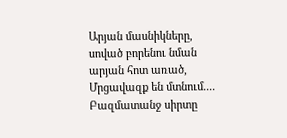Արյան մասնիկները, սոված բորենու նման արյան հոտ առած,
Մրցավազք են մտնում....
Բազմատանջ սիրտը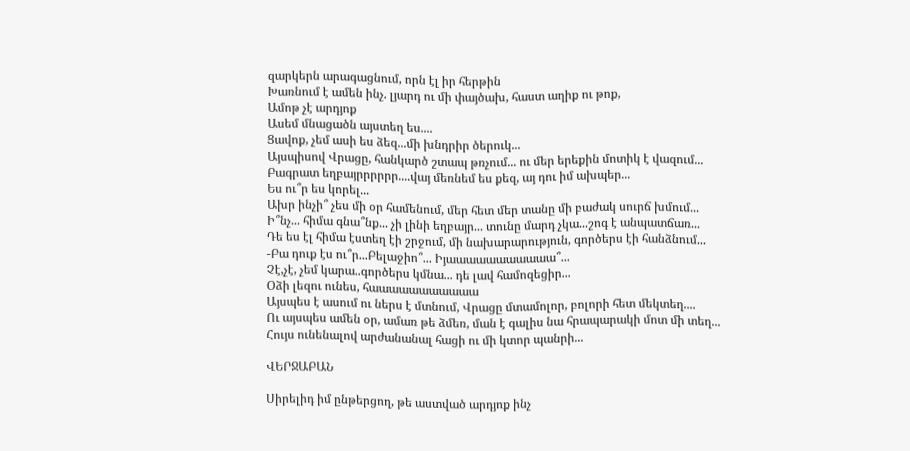զարկերն արագացնում, որն էլ իր հերթին
Խառնում է ամեն ինչ. լյարդ ու մի փայծախ, հաստ աղիք ու թոք,
Ամոթ չէ արդյոք
Ասեմ մնացածն այստեղ ես....
Ցավոք, չեմ ասի ես ձեզ...մի խնդրիր ծերուկ...
Այսպիսով Վրացը, հանկարծ շտապ թռչում... ու մեր երեքին մոտիկ է վազում...
Բագրատ եղբայրրրրրր....վայ մեռնեմ ես քեզ, այ դու իմ ախպեր...
Ես ու՞ր ես կորել...
Ախր ինչի՞ չես մի օր համենում, մեր հետ մեր տանը մի բաժակ սուրճ խմում...
Ի՞նչ... հիմա գնա՞նք... չի լինի եղբայր... տունը մարդ չկա...շոգ է անպատճառ...
Դե ես էլ հիմա էստեղ էի շրջում, մի նախարարություն, գործերս էի հանձնում...
-Բա դուք էս ու՞ր...Բելաջիո՞... Իյաաաաաաաաաաա՞...
Չէ,չէ, չեմ կարա..գործերս կմնա... դե լավ համոզեցիր...
Օձի լեզու ունես, հաաաաաաաաաաա
Այսպես է ասում ու ներս է մտնում, Վրացը մտամոլոր, բոլորի հետ մեկտեղ....
Ու այսպես ամեն օր, ամառ թե ձմեռ, ման է գալիս նա հրապարակի մոտ մի տեղ...
Հույս ունենալով արժանանալ հացի ու մի կտոր պանրի...

ՎԵՐՋԱԲԱՆ

Սիրելիդ իմ ընթերցող, թե աստված արդյոք ինչ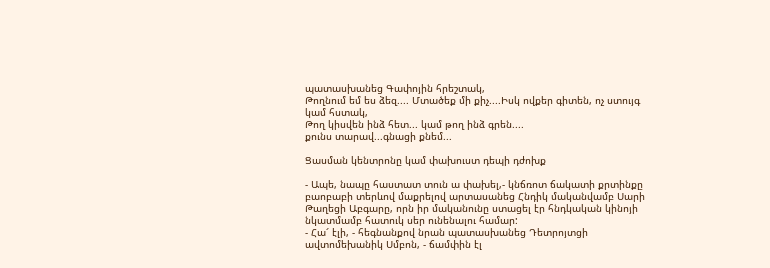պատասխանեց Գափոյին հրեշտակ,
Թողնում եմ ես ձեզ.... Մտածեք մի քիչ....Իսկ ովքեր գիտեն, ոչ ստույգ կամ հստակ,
Թող կիսվեն ինձ հետ... կամ թող ինձ գրեն....
քունս տարավ...գնացի քնեմ...

Ցասման կենտրոնը կամ փախուստ դեպի դժոխք

- Ապե, նապը հաստատ տուն ա փախել,- կնճռոտ ճակատի քրտինքը բաոբաբի տերևով մաքրելով արտասանեց Հնդիկ մականվամբ Սարի Թաղեցի Աբգարը, որն իր մականունը ստացել էր հնդկական կինոյի նկատմամբ հատուկ սեր ունենալու համար:
- Հա՜ էլի, - հեգնանքով նրան պատասխանեց Դետրոյտցի ավտոմեխանիկ Սմբոն, - ճամփին էլ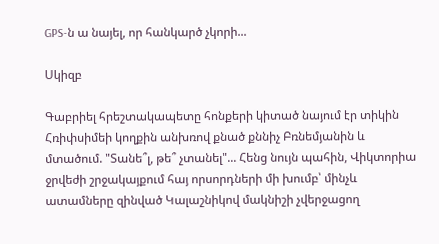GPS-ն ա նայել, որ հանկարծ չկորի...

Սկիզբ

Գաբրիել հրեշտակապետը հոնքերի կիտած նայում էր տիկին Հռիփսիմեի կողքին անխռով քնած քննիչ Բռնեմյանին և մտածում. "Տանե՞լ, թե՞ չտանել"... Հենց նույն պահին, Վիկտորիա ջրվեժի շրջակայքում հայ որսորդների մի խումբ՝ մինչև ատամները զինված Կալաշնիկով մակնիշի չվերջացող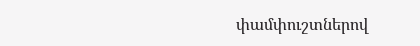փամփուշտներով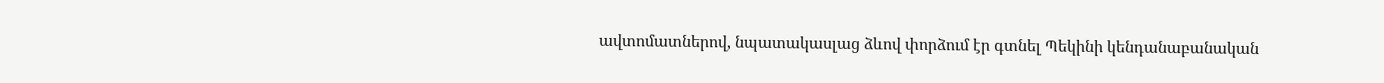ավտոմատներով, նպատակասլաց ձևով փորձում էր գտնել Պեկինի կենդանաբանական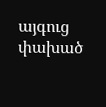այգուց փախած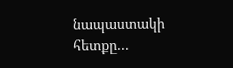նապաստակի հետքը...